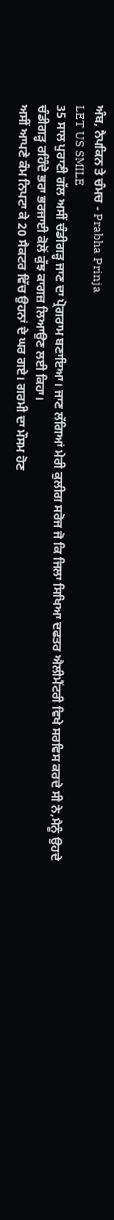ਅੰਬ, ਨੈਪਕਿਨ ਤੇ ਚੰਮਚ - Prabha Prinja
LET US SMILE
35 ਸਾਲ ਪੁਰਾਣੀ ਗੱਲ ਅਸੀਂ ਚੰਡੀਗੜ੍ਹ ਜਾਣ ਦਾ ਪ੍ਰੋਗਰਾਮ ਬਣਾਇਆ। ਜਾਣ ਲੱਗਿਆਂ ਮੇਰੀ ਕੁਲੀਗ ਸਰੋਜ ਜੋ ਕਿ ਜਿਲਾ ਸਿਖਿਆ ਦਫਤਰ ਐਲੀਮੈਂਟਰੀ ਵਿਖੇ ਸਰਵਿਸ ਕਰਦੇ ਸੀ ਨੇ,ਮੈਨੂੰ ਉਹਦੇ ਚੰਡੀਗੜ੍ਹ ਰਹਿੰਦੇ ਭਰਾ ਭਰਜਾਈ ਕੋਲੋਂ ਕੁੱਝ ਕਾਗਜ਼ ਲਿਆਉਣ ਲਈ ਕਿਹਾ।
ਅਸੀਂ ਆਪਣੇ ਕੰਮ ਨਿਪਟਾ ਕੇ 20 ਸੈਕਟਰ ਵਿੱਚ ਉਹਨਾਂ ਦੇ ਘਰ ਗਏ। ਗਰਮੀ ਦਾ ਮੌਸਮ ਹੋਣ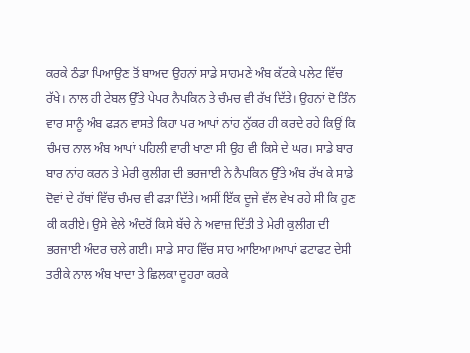ਕਰਕੇ ਠੰਡਾ ਪਿਆਉਣ ਤੋਂ ਬਾਅਦ ਉਹਨਾਂ ਸਾਡੇ ਸਾਹਮਣੇ ਅੰਬ ਕੱਟਕੇ ਪਲੇਟ ਵਿੱਚ ਰੱਖੇ। ਨਾਲ ਹੀ ਟੇਬਲ ਉੱਤੇ ਪੇਪਰ ਨੈਪਕਿਨ ਤੇ ਚੰਮਚ ਵੀ ਰੱਖ ਦਿੱਤੇ। ਉਹਨਾਂ ਦੋ ਤਿੰਨ ਵਾਰ ਸਾਨੂੰ ਅੰਬ ਫੜਨ ਵਾਸਤੇ ਕਿਹਾ ਪਰ ਆਪਾਂ ਨਾਂਹ ਨੁੱਕਰ ਹੀ ਕਰਦੇ ਰਹੇ ਕਿਉਂ ਕਿ ਚੰਮਚ ਨਾਲ ਅੰਬ ਆਪਾਂ ਪਹਿਲੀ ਵਾਰੀ ਖਾਣਾ ਸੀ ਉਹ ਵੀ ਕਿਸੇ ਦੇ ਘਰ। ਸਾਡੇ ਬਾਰ ਬਾਰ ਨਾਂਹ ਕਰਨ ਤੇ ਮੇਰੀ ਕੁਲੀਗ ਦੀ ਭਰਜਾਈ ਨੇ ਨੈਪਕਿਨ ਉੱਤੇ ਅੰਬ ਰੱਖ ਕੇ ਸਾਡੇ ਦੋਵਾਂ ਦੇ ਹੱਥਾਂ ਵਿੱਚ ਚੰਮਚ ਵੀ ਫੜਾ ਦਿੱਤੇ। ਅਸੀਂ ਇੱਕ ਦੂਜੇ ਵੱਲ ਵੇਖ ਰਹੇ ਸੀ ਕਿ ਹੁਣ ਕੀ ਕਰੀਏ। ਉਸੇ ਵੇਲੇ ਅੰਦਰੋਂ ਕਿਸੇ ਬੱਚੇ ਨੇ ਅਵਾਜ਼ ਦਿੱਤੀ ਤੇ ਮੇਰੀ ਕੁਲੀਗ ਦੀ ਭਰਜਾਈ ਅੰਦਰ ਚਲੇ ਗਈ। ਸਾਡੇ ਸਾਹ ਵਿੱਚ ਸਾਹ ਆਇਆ।ਆਪਾਂ ਫਟਾਫਟ ਦੇਸੀ ਤਰੀਕੇ ਨਾਲ ਅੰਬ ਖਾਦਾ ਤੇ ਛਿਲਕਾ ਦੂਹਰਾ ਕਰਕੇ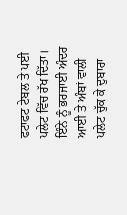ਫਟਾਫਟ ਟੇਬਲ ਤੇ ਪਈ ਪਲੇਟ ਵਿੱਚ ਰੱਖ ਦਿੱਤਾ। ਇੰਨੇ ਨੂੰ ਭਰਜਾਈ ਅੰਦਰ ਆਈ ਤੇ ਅੰਬਾਂ ਵਾਲੀ ਪਲੇਟ ਚੁੱਕ ਕੇ ਦੁਬਾਰਾ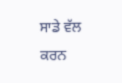ਸਾਡੇ ਵੱਲ ਕਰਨ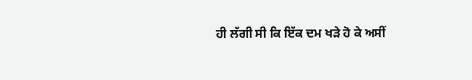ਹੀ ਲੱਗੀ ਸੀ ਕਿ ਇੱਕ ਦਮ ਖੜੇ ਹੋ ਕੇ ਅਸੀਂ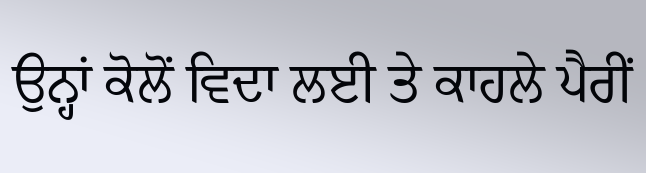ਉਨ੍ਹਾਂ ਕੋਲੋਂ ਵਿਦਾ ਲਈ ਤੇ ਕਾਹਲੇ ਪੈਰੀਂ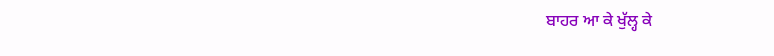ਬਾਹਰ ਆ ਕੇ ਖੁੱਲ੍ਹ ਕੇ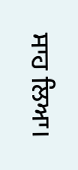ਸਾਹ ਲਿਆ।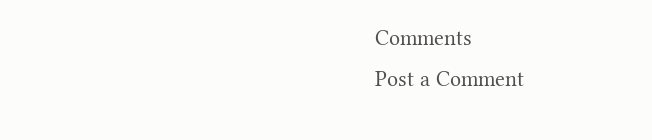Comments
Post a Comment